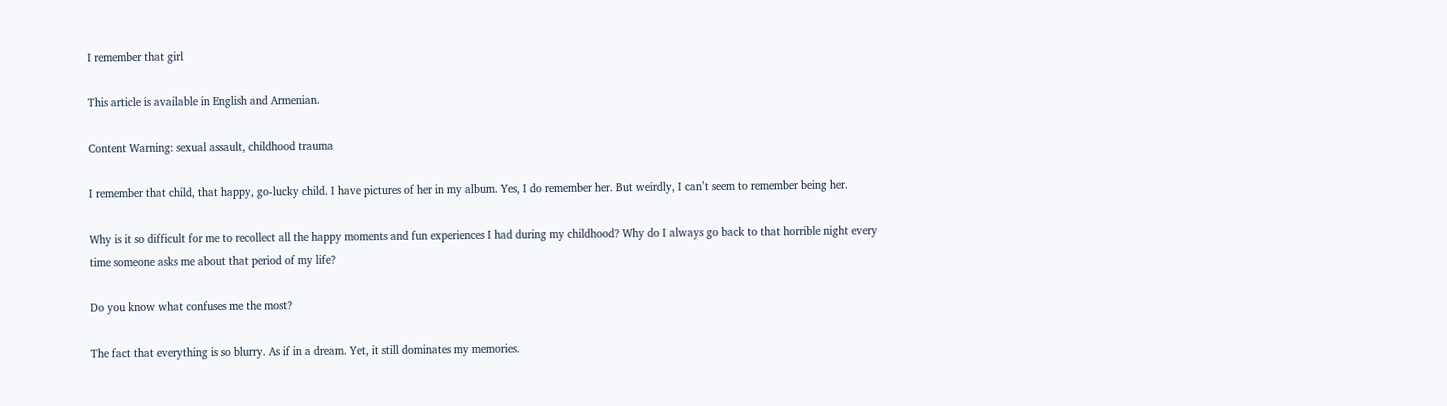I remember that girl

This article is available in English and Armenian.

Content Warning: sexual assault, childhood trauma

I remember that child, that happy, go-lucky child. I have pictures of her in my album. Yes, I do remember her. But weirdly, I can’t seem to remember being her.

Why is it so difficult for me to recollect all the happy moments and fun experiences I had during my childhood? Why do I always go back to that horrible night every time someone asks me about that period of my life?

Do you know what confuses me the most?

The fact that everything is so blurry. As if in a dream. Yet, it still dominates my memories.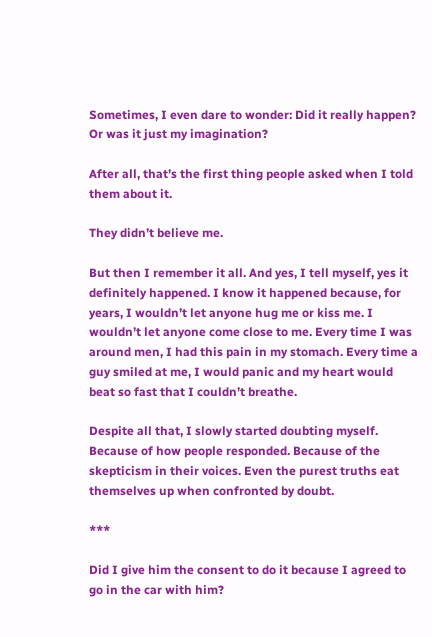Sometimes, I even dare to wonder: Did it really happen? Or was it just my imagination?

After all, that’s the first thing people asked when I told them about it.

They didn’t believe me.

But then I remember it all. And yes, I tell myself, yes it definitely happened. I know it happened because, for years, I wouldn’t let anyone hug me or kiss me. I wouldn’t let anyone come close to me. Every time I was around men, I had this pain in my stomach. Every time a guy smiled at me, I would panic and my heart would beat so fast that I couldn’t breathe.

Despite all that, I slowly started doubting myself. Because of how people responded. Because of the skepticism in their voices. Even the purest truths eat themselves up when confronted by doubt.

***

Did I give him the consent to do it because I agreed to go in the car with him?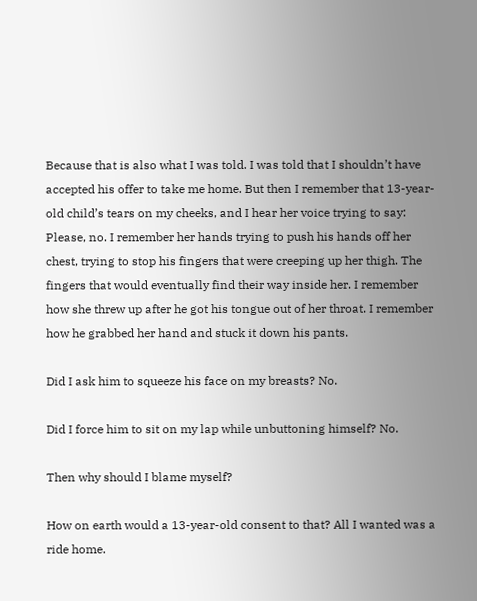Because that is also what I was told. I was told that I shouldn’t have accepted his offer to take me home. But then I remember that 13-year-old child’s tears on my cheeks, and I hear her voice trying to say: Please, no. I remember her hands trying to push his hands off her chest, trying to stop his fingers that were creeping up her thigh. The fingers that would eventually find their way inside her. I remember how she threw up after he got his tongue out of her throat. I remember how he grabbed her hand and stuck it down his pants.

Did I ask him to squeeze his face on my breasts? No.

Did I force him to sit on my lap while unbuttoning himself? No.

Then why should I blame myself?

How on earth would a 13-year-old consent to that? All I wanted was a ride home.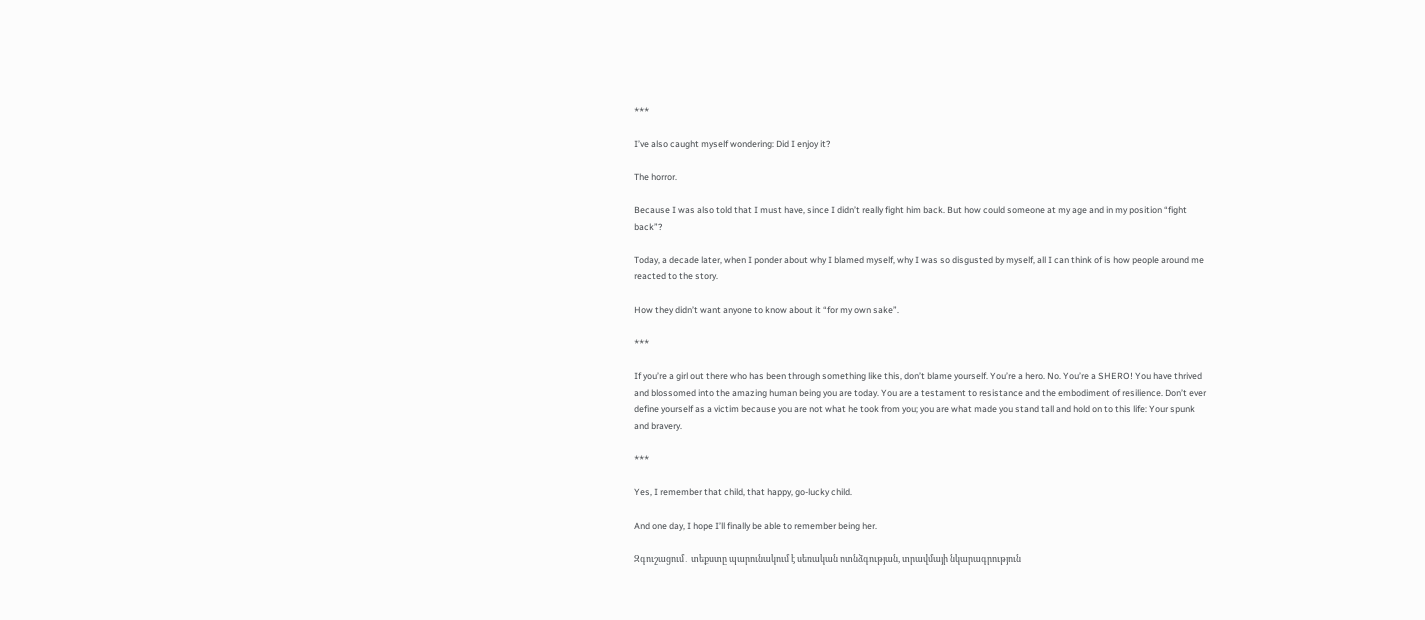***

I’ve also caught myself wondering: Did I enjoy it?

The horror.

Because I was also told that I must have, since I didn’t really fight him back. But how could someone at my age and in my position “fight back”?

Today, a decade later, when I ponder about why I blamed myself, why I was so disgusted by myself, all I can think of is how people around me reacted to the story.

How they didn’t want anyone to know about it “for my own sake”.

***

If you’re a girl out there who has been through something like this, don’t blame yourself. You’re a hero. No. You’re a SHERO! You have thrived and blossomed into the amazing human being you are today. You are a testament to resistance and the embodiment of resilience. Don’t ever define yourself as a victim because you are not what he took from you; you are what made you stand tall and hold on to this life: Your spunk and bravery.

***

Yes, I remember that child, that happy, go-lucky child.

And one day, I hope I’ll finally be able to remember being her.

Զգուշացում․ տեքստը պարունակում է սեռական ոտնձգության, տրավմայի նկարագրություն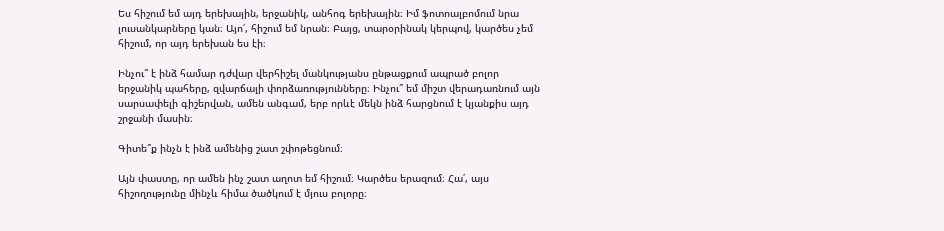Ես հիշում եմ այդ երեխային, երջանիկ, անհոգ երեխային։ Իմ ֆոտոալբոմում նրա լուսանկարները կան։ Այո՛, հիշում եմ նրան։ Բայց, տարօրինակ կերպով, կարծես չեմ հիշում, որ այդ երեխան ես էի։

Ինչու՞ է ինձ համար դժվար վերհիշել մանկությանս ընթացքում ապրած բոլոր երջանիկ պահերը, զվարճալի փորձառությունները։ Ինչու՞ եմ միշտ վերադառնում այն սարսափելի գիշերվան, ամեն անգամ, երբ որևէ մեկն ինձ հարցնում է կյանքիս այդ շրջանի մասին։

Գիտե՞ք ինչն է ինձ ամենից շատ շփոթեցնում։

Այն փաստը, որ ամեն ինչ շատ աղոտ եմ հիշում։ Կարծես երազում։ Հա՛, այս հիշողությունը մինչև հիմա ծածկում է մյուս բոլորը։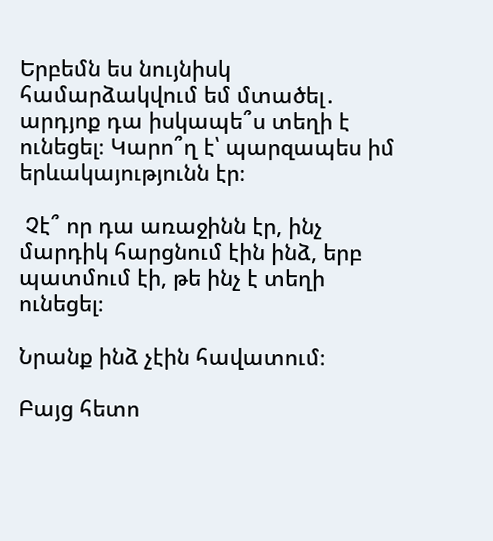Երբեմն ես նույնիսկ համարձակվում եմ մտածել․ արդյոք դա իսկապե՞ս տեղի է ունեցել։ Կարո՞ղ է՝ պարզապես իմ երևակայությունն էր։

 Չէ՞ որ դա առաջինն էր, ինչ մարդիկ հարցնում էին ինձ, երբ պատմում էի, թե ինչ է տեղի ունեցել։

Նրանք ինձ չէին հավատում։

Բայց հետո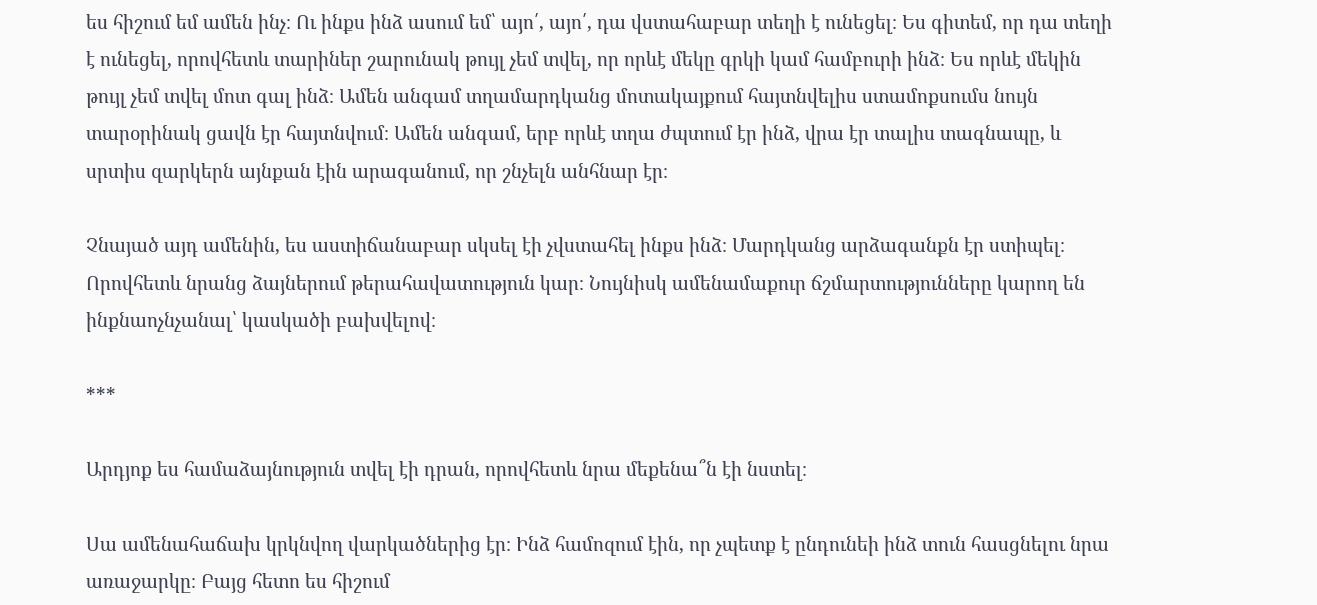ես հիշում եմ ամեն ինչ։ Ու ինքս ինձ ասում եմ՝ այո՛, այո՛, դա վստահաբար տեղի է ունեցել։ Ես գիտեմ, որ դա տեղի է ունեցել, որովհետև տարիներ շարունակ թույլ չեմ տվել, որ որևէ մեկը գրկի կամ համբուրի ինձ։ Ես որևէ մեկին թույլ չեմ տվել մոտ գալ ինձ։ Ամեն անգամ տղամարդկանց մոտակայքում հայտնվելիս ստամոքսումս նույն տարօրինակ ցավն էր հայտնվում։ Ամեն անգամ, երբ որևէ տղա ժպտում էր ինձ, վրա էր տալիս տագնապը, և սրտիս զարկերն այնքան էին արագանում, որ շնչելն անհնար էր։

Չնայած այդ ամենին, ես աստիճանաբար սկսել էի չվստահել ինքս ինձ։ Մարդկանց արձագանքն էր ստիպել։ Որովհետև նրանց ձայներում թերահավատություն կար։ Նույնիսկ ամենամաքուր ճշմարտությունները կարող են ինքնաոչնչանալ՝ կասկածի բախվելով։

***

Արդյոք ես համաձայնություն տվել էի դրան, որովհետև նրա մեքենա՞ն էի նստել։

Սա ամենահաճախ կրկնվող վարկածներից էր։ Ինձ համոզում էին, որ չպետք է ընդունեի ինձ տուն հասցնելու նրա առաջարկը։ Բայց հետո ես հիշում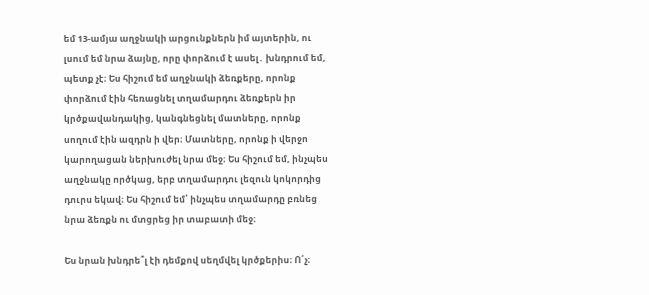եմ 13-ամյա աղջնակի արցունքներն իմ այտերին, ու լսում եմ նրա ձայնը, որը փորձում է ասել․ խնդրում եմ, պետք չէ։ Ես հիշում եմ աղջնակի ձեռքերը, որոնք փորձում էին հեռացնել տղամարդու ձեռքերն իր կրծքավանդակից, կանգնեցնել մատները, որոնք սողում էին ազդրն ի վեր։ Մատները, որոնք ի վերջո կարողացան ներխուժել նրա մեջ։ Ես հիշում եմ, ինչպես աղջնակը ործկաց, երբ տղամարդու լեզուն կոկորդից դուրս եկավ։ Ես հիշում եմ՝ ինչպես տղամարդը բռնեց նրա ձեռքն ու մտցրեց իր տաբատի մեջ։

Ես նրան խնդրե՞լ էի դեմքով սեղմվել կրծքերիս։ Ո՛չ։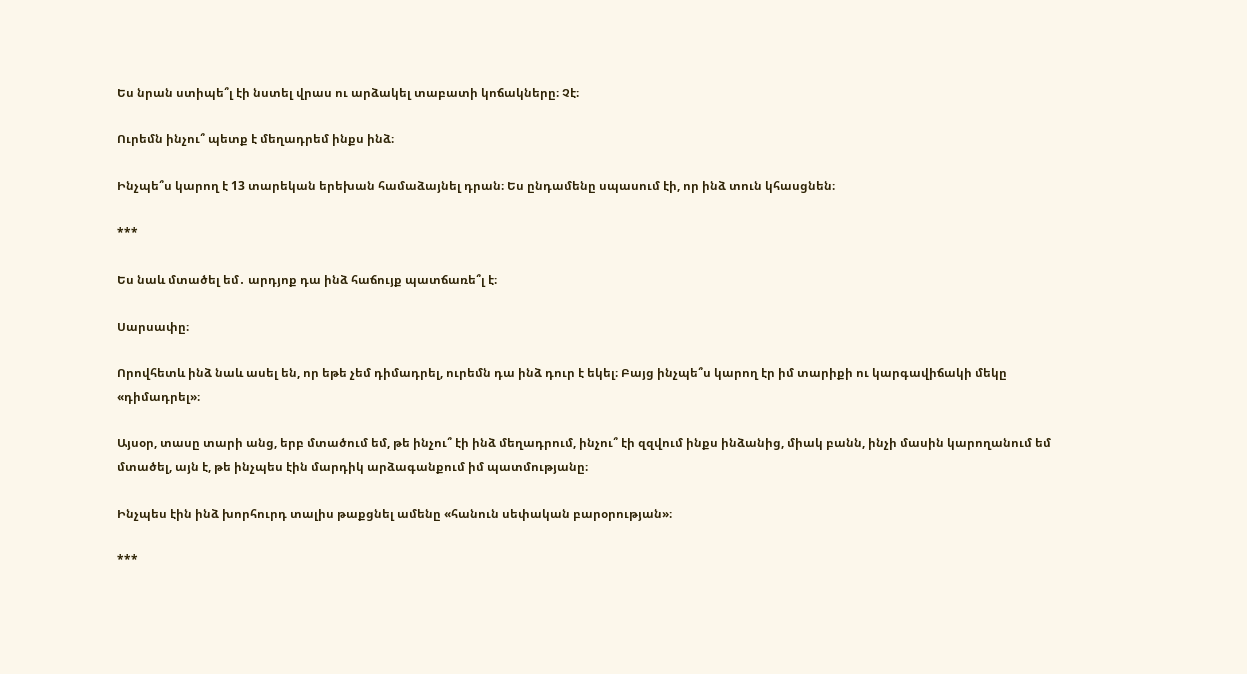Ես նրան ստիպե՞լ էի նստել վրաս ու արձակել տաբատի կոճակները։ Չէ։

Ուրեմն ինչու՞ պետք է մեղադրեմ ինքս ինձ։

Ինչպե՞ս կարող է 13 տարեկան երեխան համաձայնել դրան։ Ես ընդամենը սպասում էի, որ ինձ տուն կհասցնեն։

***

Ես նաև մտածել եմ․ արդյոք դա ինձ հաճույք պատճառե՞լ է։

Սարսափը։

Որովհետև ինձ նաև ասել են, որ եթե չեմ դիմադրել, ուրեմն դա ինձ դուր է եկել։ Բայց ինչպե՞ս կարող էր իմ տարիքի ու կարգավիճակի մեկը «դիմադրել»։

Այսօր, տասը տարի անց, երբ մտածում եմ, թե ինչու՞ էի ինձ մեղադրում, ինչու՞ էի զզվում ինքս ինձանից, միակ բանն, ինչի մասին կարողանում եմ մտածել, այն է, թե ինչպես էին մարդիկ արձագանքում իմ պատմությանը։

Ինչպես էին ինձ խորհուրդ տալիս թաքցնել ամենը «հանուն սեփական բարօրության»։

***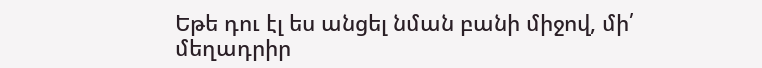Եթե դու էլ ես անցել նման բանի միջով, մի՛ մեղադրիր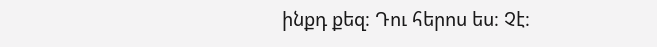ինքդ քեզ։ Դու հերոս ես։ Չէ։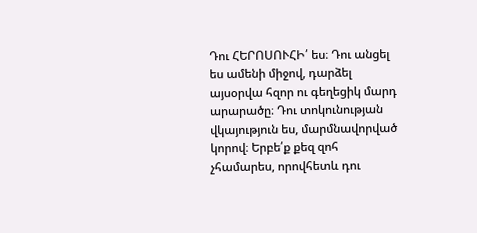Դու ՀԵՐՈՍՈՒՀԻ՛ ես։ Դու անցել ես ամենի միջով, դարձել այսօրվա հզոր ու գեղեցիկ մարդ արարածը։ Դու տոկունության վկայություն ես, մարմնավորված կորով։ Երբե՛ք քեզ զոհ չհամարես, որովհետև դու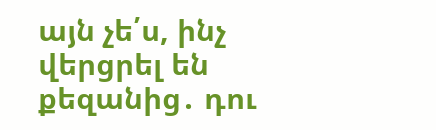այն չե՛ս, ինչ վերցրել են քեզանից․ դու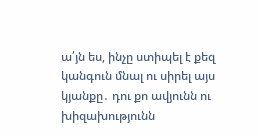ա՛յն ես, ինչը ստիպել է քեզ կանգուն մնալ ու սիրել այս կյանքը․ դու քո ավյունն ու խիզախությունն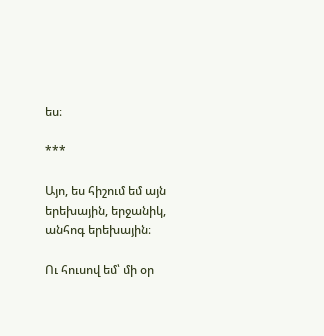ես։

***

Այո, ես հիշում եմ այն երեխային, երջանիկ, անհոգ երեխային։

Ու հուսով եմ՝ մի օր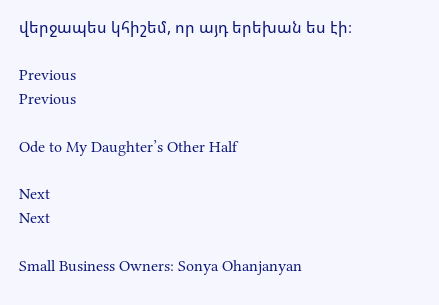վերջապես կհիշեմ, որ այդ երեխան ես էի։

Previous
Previous

Ode to My Daughter’s Other Half

Next
Next

Small Business Owners: Sonya Ohanjanyan